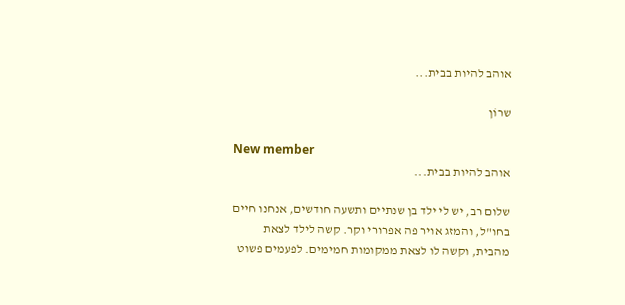אוהב להיות בבית...

שרוֹן

New member
אוהב להיות בבית...

שלום רב, יש לי ילד בן שנתיים ותשעה חודשים, אנחנו חיים בחו"ל, והמזג אויר פה אפרורי וקר. קשה לילד לצאת מהבית, וקשה לו לצאת ממקומות חמימים. לפעמים פשוט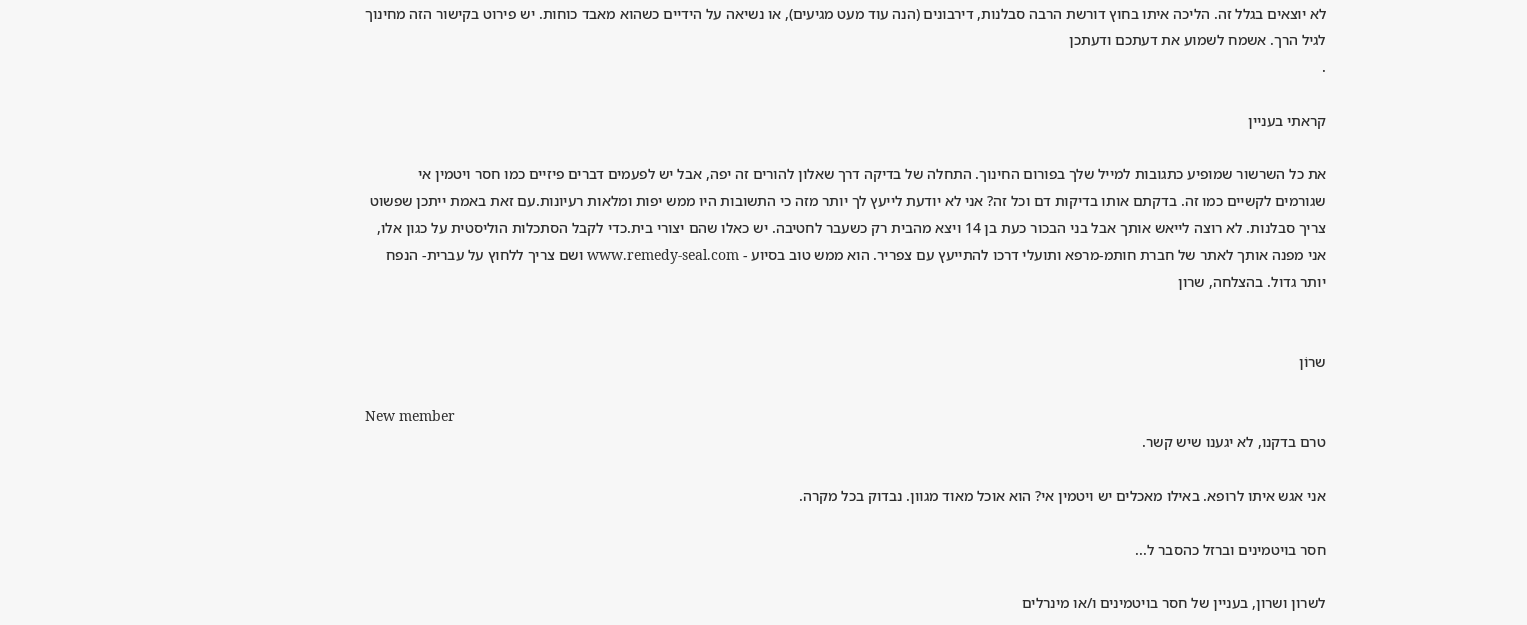לא יוצאים בגלל זה. הליכה איתו בחוץ דורשת הרבה סבלנות, דירבונים (הנה עוד מעט מגיעים), או נשיאה על הידיים כשהוא מאבד כוחות. יש פירוט בקישור הזה מחינוך לגיל הרך. אשמח לשמוע את דעתכם ודעתכן
.

קראתי בעניין

את כל השרשור שמופיע כתגובות למייל שלך בפורום החינוך. התחלה של בדיקה דרך שאלון להורים זה יפה, אבל יש לפעמים דברים פיזיים כמו חסר ויטמין אי שגורמים לקשיים כמו זה. בדקתם אותו בדיקות דם וכל זה? אני לא יודעת לייעץ לך יותר מזה כי התשובות היו ממש יפות ומלאות רעיונות.עם זאת באמת ייתכן שפשוט צריך סבלנות. לא רוצה לייאש אותך אבל בני הבכור כעת בן 14 ויצא מהבית רק כשעבר לחטיבה. יש כאלו שהם יצורי בית.כדי לקבל הסתכלות הוליסטית על כגון אלו, אני מפנה אותך לאתר של חברת חותמ-מרפא ותועלי דרכו להתייעץ עם צפריר. הוא ממש טוב בסיוע - www.remedy-seal.com ושם צריך ללחוץ על עברית- הנפח יותר גדול. בהצלחה, שרון


שרוֹן

New member
טרם בדקנו, לא יגענו שיש קשר.

אני אגש איתו לרופא. באילו מאכלים יש ויטמין אי? הוא אוכל מאוד מגוון. נבדוק בכל מקרה.

חסר בויטמינים וברזל כהסבר ל...

לשרון ושרון, בעניין של חסר בויטמינים ו/או מינרלים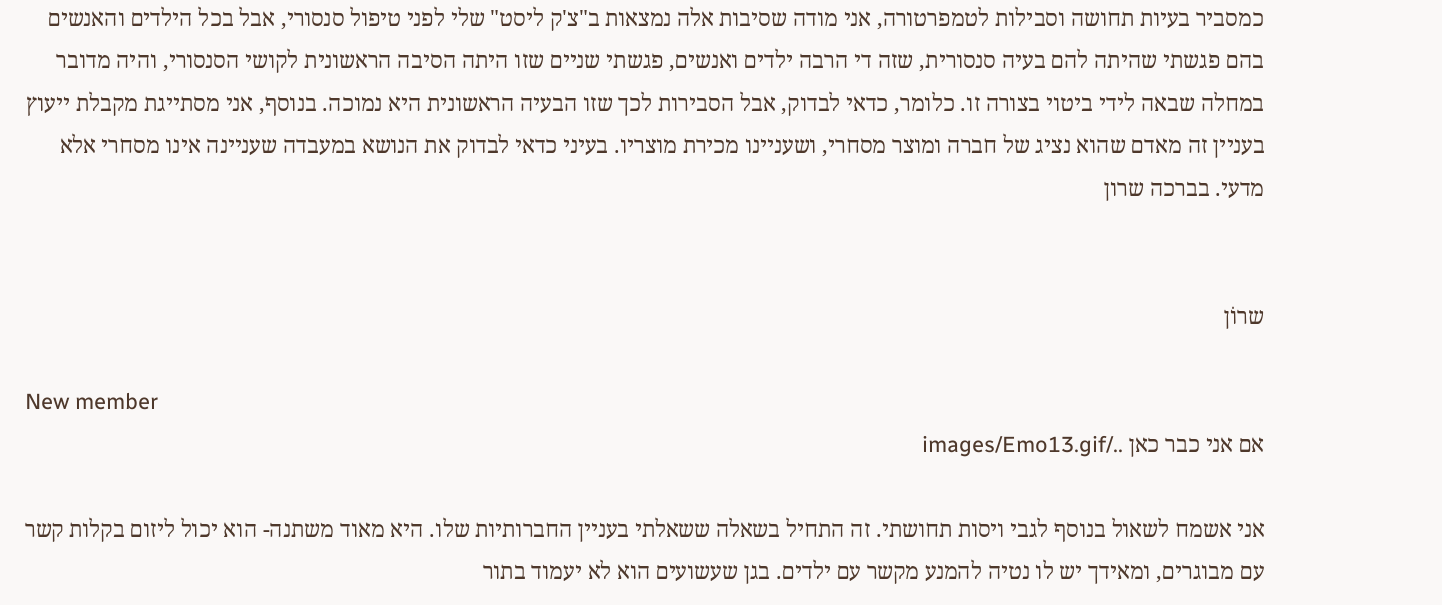כמסביר בעיות תחושה וסבילות לטמפרטורה, אני מודה שסיבות אלה נמצאות ב"צ'ק ליסט" שלי לפני טיפול סנסורי, אבל בכל הילדים והאנשים בהם פגשתי שהיתה להם בעיה סנסורית, שזה די הרבה ילדים ואנשים, פגשתי שניים שזו היתה הסיבה הראשונית לקושי הסנסורי, והיה מדובר במחלה שבאה לידי ביטוי בצורה זו. כלומר, כדאי לבדוק, אבל הסבירות לכך שזו הבעיה הראשונית היא נמוכה. בנוסף, אני מסתייגת מקבלת ייעוץ בעניין זה מאדם שהוא נציג של חברה ומוצר מסחרי, ושעניינו מכירת מוצריו. בעיני כדאי לבדוק את הנושא במעבדה שעניינה אינו מסחרי אלא מדעי. בברכה שרון


שרוֹן

New member
אם אני כבר כאן ../images/Emo13.gif

אני אשמח לשאול בנוסף לגבי ויסות תחושתי. זה התחיל בשאלה ששאלתי בעניין החברותיות שלו. היא מאוד משתנה- הוא יכול ליזום בקלות קשר עם מבוגרים, ומאידך יש לו נטיה להמנע מקשר עם ילדים. בגן שעשועים הוא לא יעמוד בתור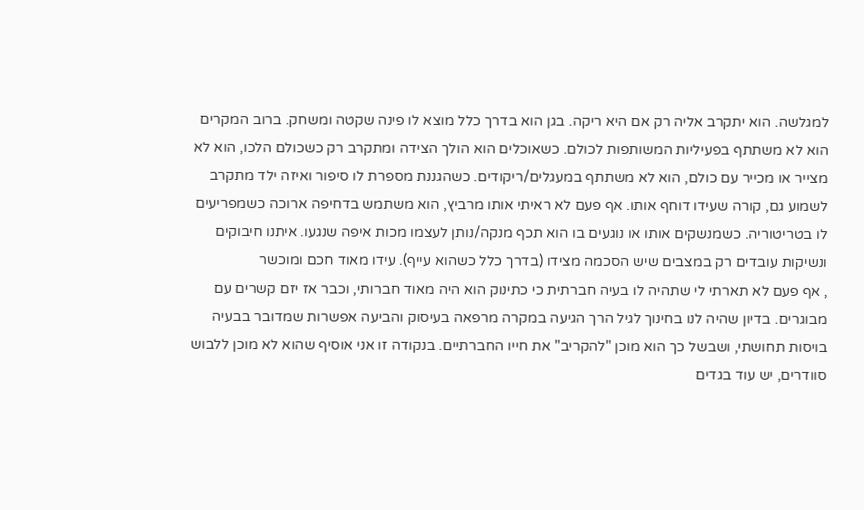למגלשה. הוא יתקרב אליה רק אם היא ריקה. בגן הוא בדרך כלל מוצא לו פינה שקטה ומשחק. ברוב המקרים הוא לא משתתף בפעיליות המשותפות לכולם. כשאוכלים הוא הולך הצידה ומתקרב רק כשכולם הלכו, הוא לא מצייר או מכייר עם כולם, הוא לא משתתף במעגלים/ריקודים. כשהגננת מספרת לו סיפור ואיזה ילד מתקרב לשמוע גם, קורה שעידו דוחף אותו. אף פעם לא ראיתי אותו מרביץ, הוא משתמש בדחיפה ארוכה כשמפריעים לו בטריטוריה. כשמנשקים אותו או נוגעים בו הוא תכף מנקה/נותן לעצמו מכות איפה שנגעו. איתנו חיבוקים ונשיקות עובדים רק במצבים שיש הסכמה מצידו (בדרך כלל כשהוא עייף). עידו מאוד חכם ומוכשר
, אף פעם לא תארתי לי שתהיה לו בעיה חברתית כי כתינוק הוא היה מאוד חברותי, וכבר אז יזם קשרים עם מבוגרים. בדיון שהיה לנו בחינוך לגיל הרך הגיעה במקרה מרפאה בעיסוק והביעה אפשרות שמדובר בבעיה בויסות תחושתי, ושבשל כך הוא מוכן "להקריב" את חייו החברתיים. בנקודה זו אני אוסיף שהוא לא מוכן ללבוש סוודרים, יש עוד בגדים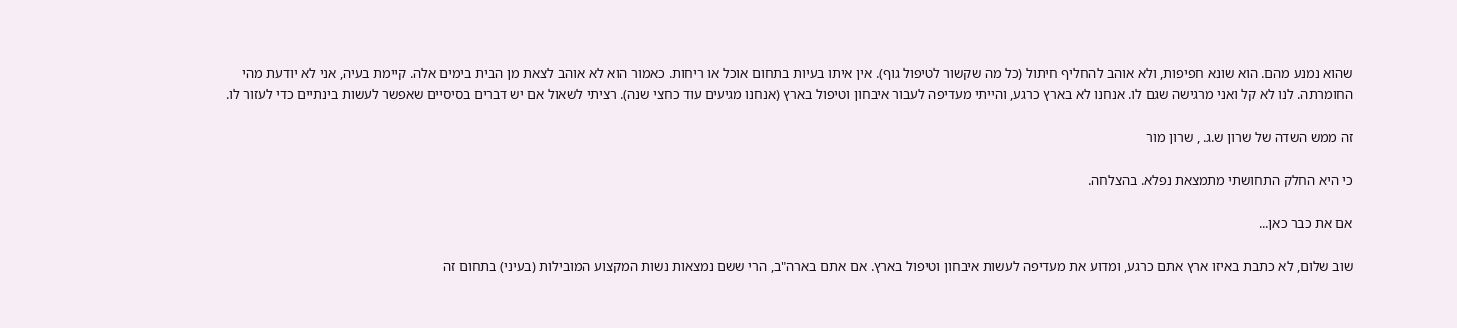שהוא נמנע מהם. הוא שונא חפיפות, ולא אוהב להחליף חיתול (כל מה שקשור לטיפול גוף). אין איתו בעיות בתחום אוכל או ריחות. כאמור הוא לא אוהב לצאת מן הבית בימים אלה. קיימת בעיה, אני לא יודעת מהי החומרתה. לנו לא קל ואני מרגישה שגם לו. אנחנו לא בארץ כרגע, והייתי מעדיפה לעבור איבחון וטיפול בארץ (אנחנו מגיעים עוד כחצי שנה). רציתי לשאול אם יש דברים בסיסיים שאפשר לעשות בינתיים כדי לעזור לו.

זה ממש השדה של שרון ש.ג. , שרון מור

כי היא החלק התחושתי מתמצאת נפלא. בהצלחה.

אם את כבר כאן...

שוב שלום, לא כתבת באיזו ארץ אתם כרגע, ומדוע את מעדיפה לעשות איבחון וטיפול בארץ. אם אתם בארה"ב, הרי ששם נמצאות נשות המקצוע המובילות (בעיני) בתחום זה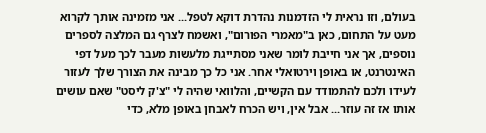בעולם, וזו נראית לי הזדמנות נהדרת דוקא לטפל... אני מזמינה אותך לקרוא מעט על התחום, כאן ב"מאמרי הפורום", ואשמח לצרף גם המלצה לספרים נוספים, אך אני חייבת לומר שאני מסתייגת מלעשות מעבר לכך מעל דפי האינטרנט, או באופן וירטואלי אחר. אני כל כך מבינה את הצורך שלך לעזור לעידו ולכם להתמודד עם הקשיים, והלוואי שהיה לי "צ'ק ליסט" שאם עושים אותו אז זה עוזר... אבל אין, ויש הכרח לאבחן באופן מלא, כדי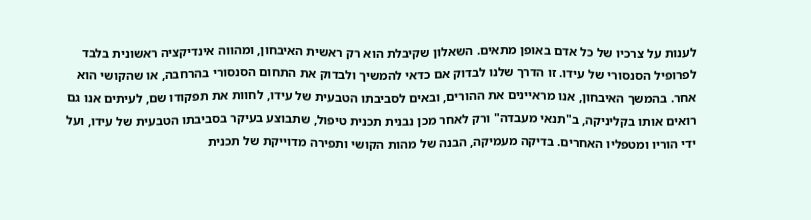לענות על צרכיו של כל אדם באופן מתאים. השאלון שקיבלת הוא רק ראשית האיבחון, ומהווה אינדיקציה ראשונית בלבד לפרופיל הסנסורי של עידו. זו הדרך שלנו לבדוק אם כדאי להמשיך ולבדוק את התחום הסנסורי בהרחבה, או שהקושי הוא אחר. בהמשך האיבחון, אנו מראיינים את ההורים, ובאים לסביבתו הטבעית של עידו, לחוות את תפקודו שם, לעיתים אנו גם רואים אותו בקליניקה, ב"תנאי מעבדה" ורק לאחר מכן נבנית תכנית טיפול, שתבוצע בעיקר בסביבתו הטבעית של עידו, ועל ידי הוריו ומטפליו האחרים. בדיקה מעמיקה, הבנה של מהות הקושי ותפירה מדוייקת של תכנית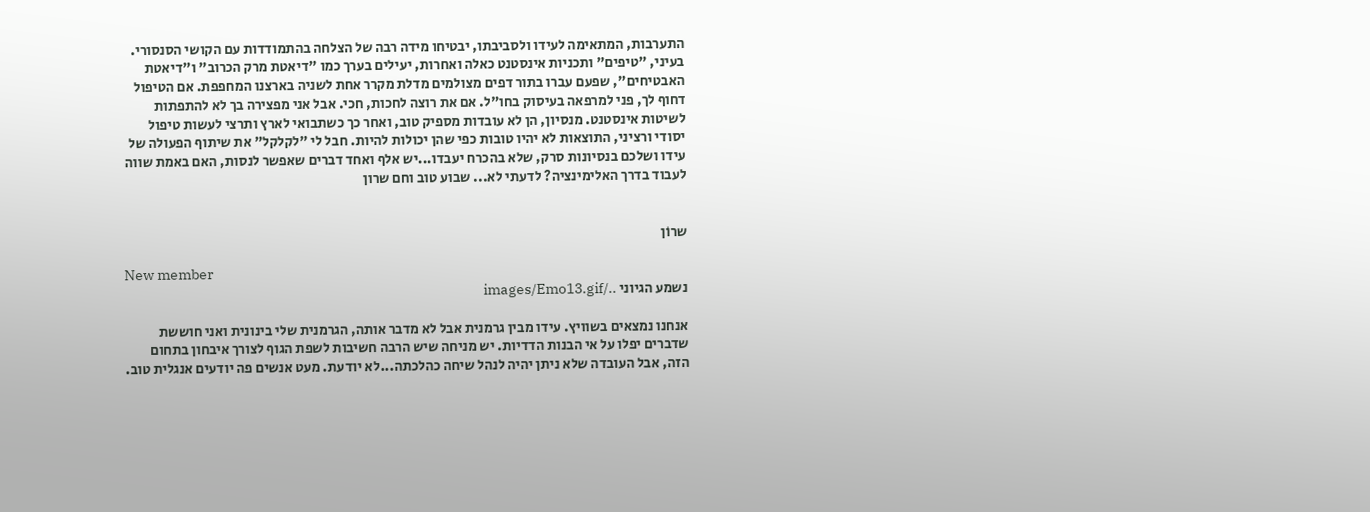התערבות, המתאימה לעידו ולסביבתו, יבטיחו מידה רבה של הצלחה בהתמודדות עם הקושי הסנסורי. בעיני, "טיפים" ותכניות אינסטנט כאלה ואחרות, יעילים בערך כמו "דיאטת מרק הכרוב" ו"דיאטת האבטיחים", שפעם עברו בתור דפים מצולמים מדלת מקרר אחת לשניה בארצנו המחפפת. אם הטיפול דחוף לך, פני למרפאה בעיסוק בחו"ל. אם את רוצה לחכות, חכי. אבל אני מפצירה בך לא להתפתות לשיטות אינסטנט. מנסיון, הן לא עובדות מספיק טוב, ואחר כך כשתבואי לארץ ותרצי לעשות טיפול יסודי ורציני, התוצאות לא יהיו טובות כפי שהן יכולות להיות. חבל לי "לקלקל" את שיתוף הפעולה של עידו ושלכם בנסיונות סרק, שלא בהכרח יעבדו...יש אלף ואחד דברים שאפשר לנסות, האם באמת שווה לעבוד בדרך האלימינציה? לדעתי לא... שבוע טוב וחם שרון


שרוֹן

New member
נשמע הגיוני ../images/Emo13.gif

אנחנו נמצאים בשוויץ. עידו מבין גרמנית אבל לא מדבר אותה, הגרמנית שלי בינונית ואני חוששת שדברים יפלו על אי הבנות הדדיות. יש מניחה שיש הרבה חשיבות לשפת הגוף לצורך איבחון בתחום הזה, אבל העובדה שלא ניתן יהיה לנהל שיחה כהלכתה...לא יודעת. מעט אנשים פה יודעים אנגלית טוב.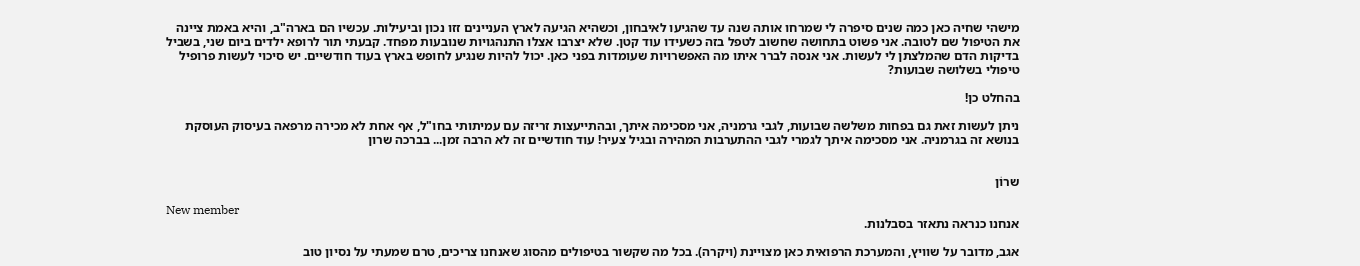מישהי שחיה כאן כמה שנים סיפרה לי שמרחו אותה שנה עד שהגיעו לאיבחון, וכשהיא הגיעה לארץ העניינים זזו נכון וביעילות. עכשיו הם בארה"ב, והיא באמת ציינה את הטיפול שם לטובה. אני פשוט בתחושה שחשוב לטפל בזה כשעידו עוד קטן. שלא יצרבו אצלו התנהגויות שנובעות מפחד. קבעתי תור לרופא ילדים ביום שני, בשביל בדיקות הדם שהמלצתן לי לעשות. אני אנסה לברר איתו מה האפשרויות שעומדות בפני כאן. יכול להיות שנגיע לחופש בארץ בעוד חודשיים. יש סיכוי לעשות פרופיל טיפולי בשלושה שבועות?

בהחלט כן!

ניתן לעשות זאת גם בפחות משלשה שבועות, לגבי גרמניה, אני מסכימה איתך, ובהתייעצות זריזה עם עמיתותי בחו"ל, אף אחת לא מכירה מרפאה בעיסוק העוסקת בנושא זה בגרמניה. אני מסכימה איתך לגמרי לגבי ההתערבות המהירה ובגיל צעיר! עוד חודשיים זה לא הרבה זמן... בברכה שרון


שרוֹן

New member
אנחנו כנראה נתאזר בסבלנות.

אגב, מדובר על שוויץ, והמערכת הרפואית כאן מצויינת (ויקרה). בכל מה שקשור בטיפולים מהסוג שאנחנו צריכים, טרם שמעתי על נסיון טוב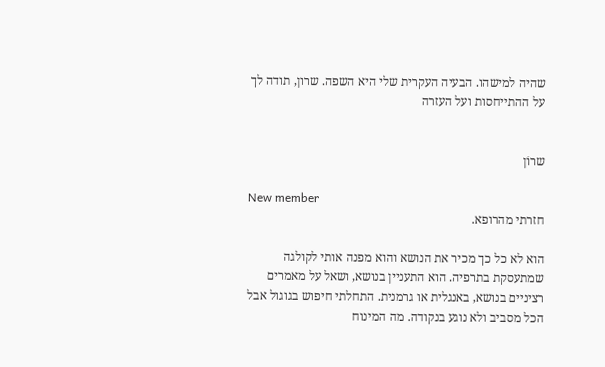שהיה למישהו. הבעיה העקרית שלי היא השפה. שרון, תודה לך על ההתייחסות ועל העזרה


שרוֹן

New member
חזרתי מהרופא.

הוא לא כל כך מכיר את הנושא והוא מפנה אותי לקולגה שמתעסקת בתרפיה. הוא התעניין בנושא, ושאל על מאמרים רציניים בנושא, באנגלית או גרמנית. התחלתי חיפוש בגוגול אבל הכל מסביב ולא נוגע בנקודה. מה המינוח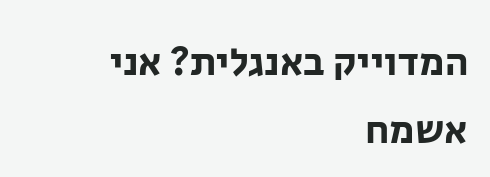המדוייק באנגלית? אני אשמח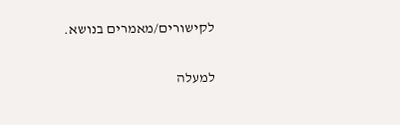לקישורים/מאמרים בנושא.

למעלה